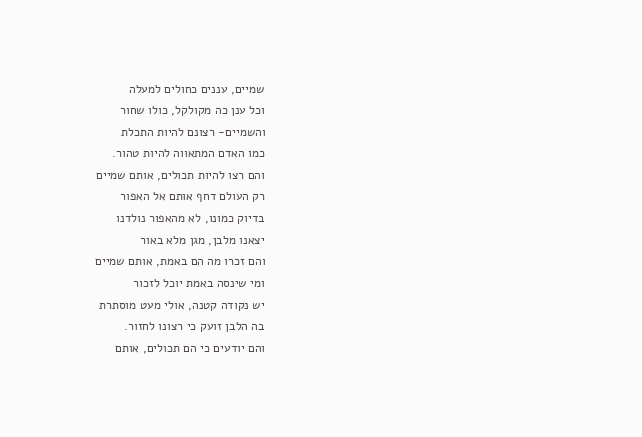שמיים, עננים כחולים למעלה
וכל ענן כה מקולקל, כולו שחור
והשמיים- רצונם להיות התכלת
כמו האדם המתאווה להיות טהור.
והם רצו להיות תכולים, אותם שמיים
רק העולם דחף אותם אל האפור
בדיוק כמונו, לא מהאפור נולדנו
יצאנו מלבן, מגן מלא באור
והם זכרו מה הם באמת, אותם שמיים
ומי שינסה באמת יוכל לזכור
יש נקודה קטנה, אולי מעט מוסתרת
בה הלבן זועק כי רצונו לחזור.
והם יודעים כי הם תכולים, אותם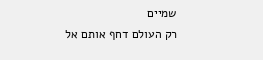שמיים
רק העולם דחף אותם אל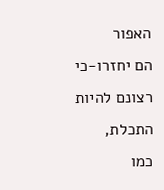האפור
הם יחזרו-כי רצונם להיות התכלת,
כמו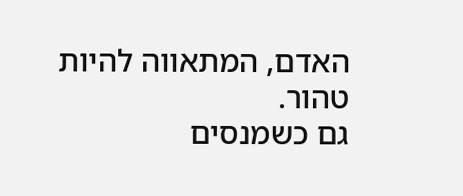האדם, המתאווה להיות טהור.
גם כשמנסים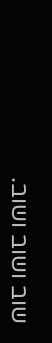שוב ושוב ושוב.